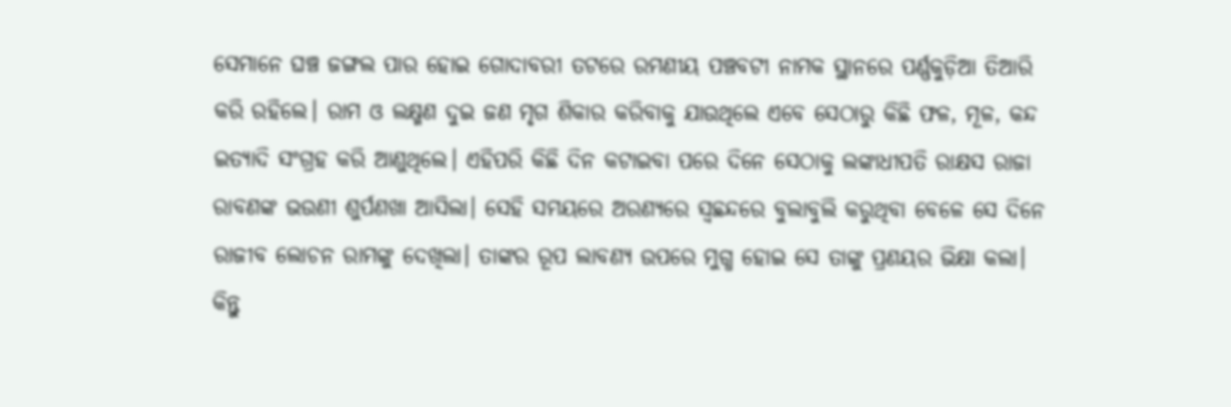ସେମାନେ ଘଞ୍ଚ ଜଙ୍ଗଲ ପାର ହୋଇ ଗୋଦାବରୀ ତଟରେ ରମଣୀୟ ପଞ୍ଚବଟୀ ନାମକ ସ୍ଥାନରେ ପର୍ଣ୍ଣକୁଡ଼ିଆ ତିଆରି କରି ରହିଲେ। ରାମ ଓ ଲକ୍ଷ୍ମଣ ଦୁଇ ଜଣ ମୃଗ ଶିକାର କରିବାକୁ ଯାଉଥିଲେ ଏବେ ସେଠାରୁ କିଛି ଫଳ, ମୂଳ, କନ୍ଦ ଇତ୍ୟାଦି ସଂଗ୍ରହ କରି ଆଣୁଥିଲେ। ଏହିପରି କିଛି ଦିନ କଟାଇବା ପରେ ଦିନେ ସେଠାକୁ ଲଙ୍କାଧୀପତି ରାକ୍ଷସ ରାଜା ରାବଣଙ୍କ ଭଉଣୀ ଶୁର୍ପଣଖା ଆସିଲା। ସେହି ସମୟରେ ଅରଣ୍ୟରେ ସ୍ଵଛନ୍ଦରେ ବୁଲାବୁଲି କରୁଥିବା ବେଳେ ସେ ଦିନେ ରାଜୀବ ଲୋଚନ ରାମଙ୍କୁ ଦେଖିଲା। ତାଙ୍କର ରୂପ ଲାବଣ୍ୟ ଉପରେ ମୁଗ୍ଧ ହୋଇ ସେ ତାଙ୍କୁ ପ୍ରଣୟର ଭିକ୍ଷା କଲା। କିନ୍ତୁ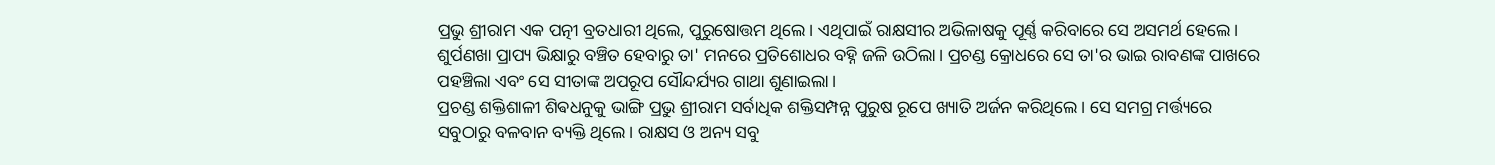ପ୍ରଭୁ ଶ୍ରୀରାମ ଏକ ପତ୍ନୀ ବ୍ରତଧାରୀ ଥିଲେ, ପୁରୁଷୋତ୍ତମ ଥିଲେ। ଏଥିପାଇଁ ରାକ୍ଷସୀର ଅଭିଳାଷକୁ ପୂର୍ଣ୍ଣ କରିବାରେ ସେ ଅସମର୍ଥ ହେଲେ। ଶୁର୍ପଣଖା ପ୍ରାପ୍ୟ ଭିକ୍ଷାରୁ ବଞ୍ଚିତ ହେବାରୁ ତା' ମନରେ ପ୍ରତିଶୋଧର ବହ୍ନି ଜଳି ଉଠିଲା। ପ୍ରଚଣ୍ଡ କ୍ରୋଧରେ ସେ ତା'ର ଭାଇ ରାବଣଙ୍କ ପାଖରେ ପହଞ୍ଚିଲା ଏବଂ ସେ ସୀତାଙ୍କ ଅପରୂପ ସୌନ୍ଦର୍ଯ୍ୟର ଗାଥା ଶୁଣାଇଲା।
ପ୍ରଚଣ୍ଡ ଶକ୍ତିଶାଳୀ ଶିଵଧନୁକୁ ଭାଙ୍ଗି ପ୍ରଭୁ ଶ୍ରୀରାମ ସର୍ବାଧିକ ଶକ୍ତିସମ୍ପନ୍ନ ପୁରୁଷ ରୂପେ ଖ୍ୟାତି ଅର୍ଜନ କରିଥିଲେ। ସେ ସମଗ୍ର ମର୍ତ୍ତ୍ୟରେ ସବୁଠାରୁ ବଳବାନ ବ୍ୟକ୍ତି ଥିଲେ। ରାକ୍ଷସ ଓ ଅନ୍ୟ ସବୁ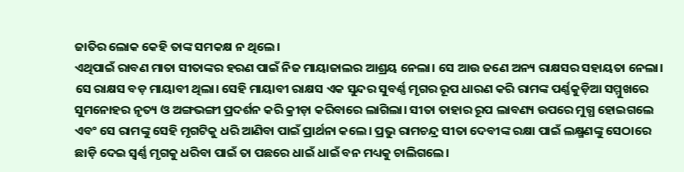ଜାତିର ଲୋକ କେହି ତାଙ୍କ ସମକକ୍ଷ ନ ଥିଲେ।
ଏଥିପାଇଁ ରାବଣ ମାତା ସୀତାଙ୍କର ହରଣ ପାଇଁ ନିଜ ମାୟାଜାଲର ଆଶ୍ରୟ ନେଲା। ସେ ଆଉ ଜଣେ ଅନ୍ୟ ରାକ୍ଷସର ସହାୟତା ନେଲା। ସେ ରାକ୍ଷସ ବଡ଼ ମାୟାବୀ ଥିଲା। ସେହି ମାୟାବୀ ରାକ୍ଷସ ଏକ ସୁନ୍ଦର ସୁବର୍ଣ୍ଣ ମୃଗର ରୂପ ଧାରଣ କରି ରାମଙ୍କ ପର୍ଣ୍ଣକୁଡ଼ିଆ ସମ୍ମୁଖରେ ସୁମନୋହର ନୃତ୍ୟ ଓ ଅଙ୍ଗଭଙ୍ଗୀ ପ୍ରଦର୍ଶନ କରି କ୍ରୀଡ଼ା କରିବାରେ ଲାଗିଲା। ସୀତା ତାହାର ରୂପ ଲାବଣ୍ୟ ଉପରେ ମୁଗ୍ଧ ହୋଇଗଲେ ଏବଂ ସେ ରାମଙ୍କୁ ସେହି ମୃଗଟିକୁ ଧରି ଆଣିବା ପାଇଁ ପ୍ରାର୍ଥନା କଲେ। ପ୍ରଭୁ ରାମଚନ୍ଦ୍ର ସୀତା ଦେବୀଙ୍କ ରକ୍ଷା ପାଇଁ ଲକ୍ଷ୍ମଣଙ୍କୁ ସେଠାରେ ଛାଡ଼ି ଦେଇ ସ୍ୱର୍ଣ୍ଣ ମୃଗକୁ ଧରିବା ପାଇଁ ତା ପଛରେ ଧାଇଁ ଧାଇଁ ବନ ମଧ୍ୟକୁ ଚାଲିଗଲେ।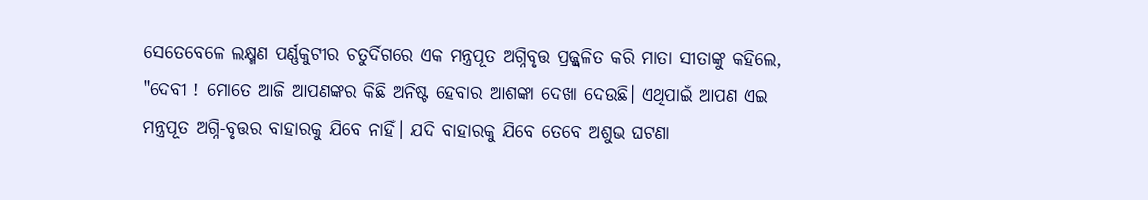ସେତେବେଳେ ଲକ୍ଷ୍ମଣ ପର୍ଣ୍ଣକୁଟୀର ଚତୁର୍ଦିଗରେ ଏକ ମନ୍ତ୍ରପୂତ ଅଗ୍ନିବୃତ୍ତ ପ୍ରଜ୍ଜ୍ଵଳିତ କରି ମାତା ସୀତାଙ୍କୁ କହିଲେ, "ଦେବୀ ! ମୋତେ ଆଜି ଆପଣଙ୍କର କିଛି ଅନିଷ୍ଟ ହେବାର ଆଶଙ୍କା ଦେଖା ଦେଉଛି। ଏଥିପାଇଁ ଆପଣ ଏଇ ମନ୍ତ୍ରପୂତ ଅଗ୍ନି-ବୃତ୍ତର ବାହାରକୁ ଯିବେ ନାହିଁ। ଯଦି ବାହାରକୁ ଯିବେ ତେବେ ଅଶୁଭ ଘଟଣା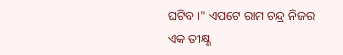ଘଟିବ ।" ଏପଟେ ରାମ ଚନ୍ଦ୍ର ନିଜର ଏକ ତୀକ୍ଷ୍ଣ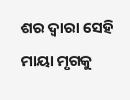ଶର ଦ୍ୱାରା ସେହି ମାୟା ମୃଗକୁ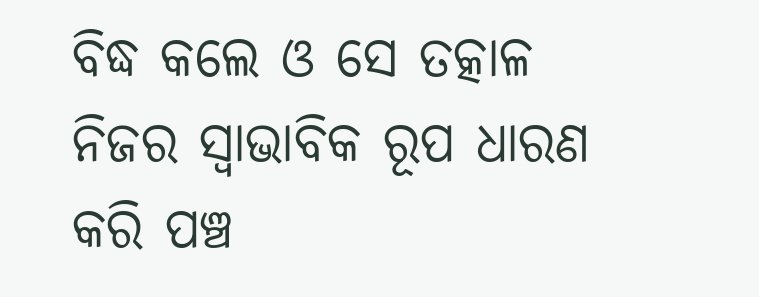ବିଦ୍ଧ କଲେ ଓ ସେ ତତ୍କାଳ ନିଜର ସ୍ୱାଭାବିକ ରୂପ ଧାରଣ କରି ପଞ୍ଚ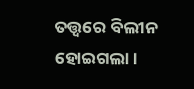ତତ୍ତ୍ୱରେ ବିଲୀନ ହୋଇଗଲା।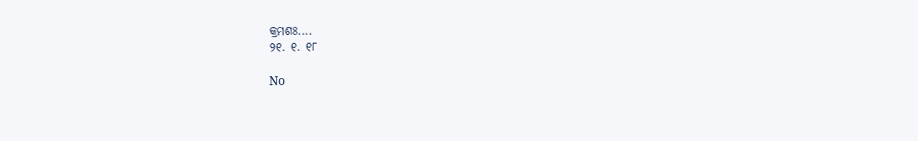କ୍ରମଶଃ....
୨୧. ୧. ୧୮

No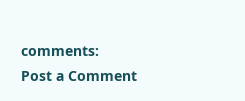comments:
Post a Comment